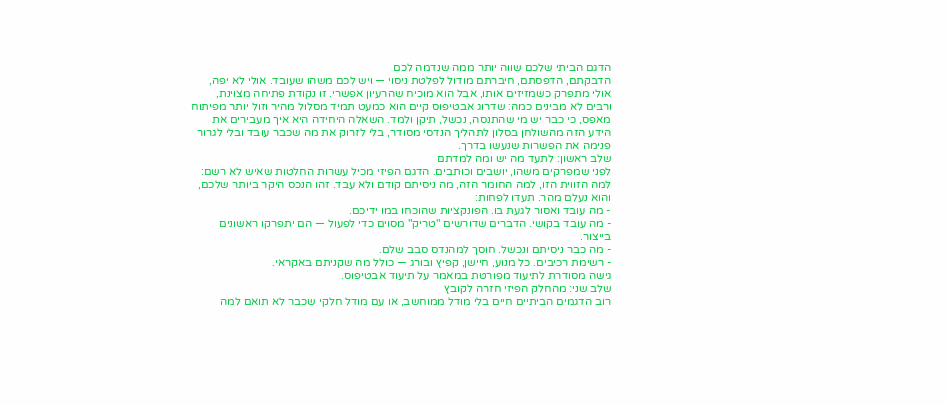הדגם הביתי שלכם שווה יותר ממה שנדמה לכם
הדבקתם, הדפסתם, חיברתם מודול לפלטת ניסוי — ויש לכם משהו שעובד. אולי לא יפה, אולי מתפרק כשמזיזים אותו, אבל הוא מוכיח שהרעיון אפשרי. זו נקודת פתיחה מצוינת, ורבים לא מבינים כמה: שדרוג אבטיפוס קיים הוא כמעט תמיד מסלול מהיר וזול יותר מפיתוח מאפס, כי כבר יש מי שהתנסה, נכשל, תיקן ולמד. השאלה היחידה היא איך מעבירים את הידע הזה מהשולחן בסלון לתהליך הנדסי מסודר, בלי לזרוק את מה שכבר עובד ובלי לגרור פנימה את הפשרות שנעשו בדרך.
שלב ראשון: לתעד מה יש ומה למדתם
לפני שמפרקים משהו, יושבים וכותבים. הדגם הפיזי מכיל עשרות החלטות שאיש לא רשם: למה הזווית הזו, למה החומר הזה, מה ניסיתם קודם ולא עבד. זהו הנכס היקר ביותר שלכם, והוא נעלם מהר. תעדו לפחות:
- מה עובד ואסור לגעת בו. הפונקציות שהוכחו במו ידיכם.
- מה עובד בקושי. הדברים שדורשים "טריק" מסוים כדי לפעול — הם יתפרקו ראשונים בייצור.
- מה כבר ניסיתם ונכשל. חוסך למהנדס סבב שלם.
- רשימת רכיבים. כל מנוע, חיישן, קפיץ ובורג — כולל מה שקניתם באקראי.
גישה מסודרת לתיעוד מפורטת במאמר על תיעוד אבטיפוס.
שלב שני: מהחלק הפיזי חזרה לקובץ
רוב הדגמים הביתיים חיים בלי מודל ממוחשב, או עם מודל חלקי שכבר לא תואם למה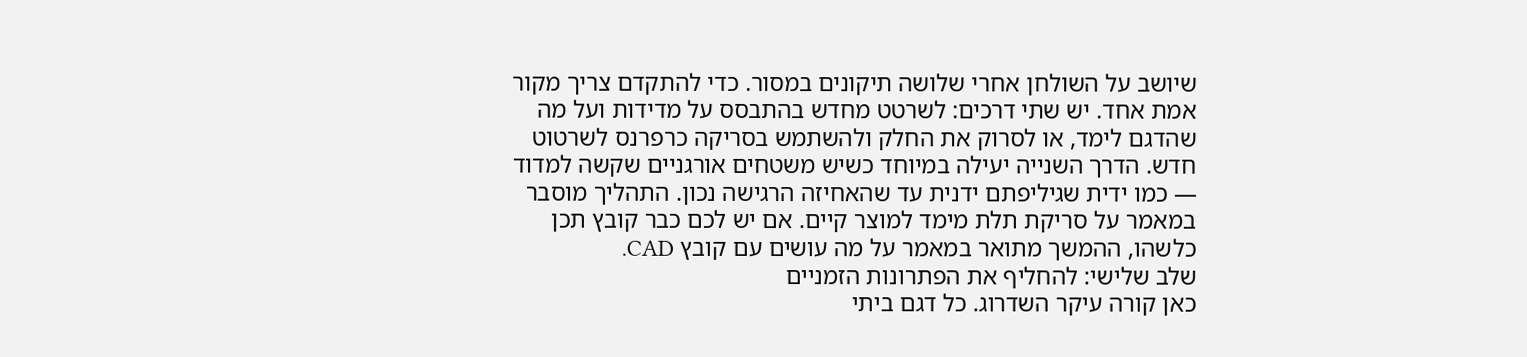שיושב על השולחן אחרי שלושה תיקונים במסור. כדי להתקדם צריך מקור אמת אחד. יש שתי דרכים: לשרטט מחדש בהתבסס על מדידות ועל מה שהדגם לימד, או לסרוק את החלק ולהשתמש בסריקה כרפרנס לשרטוט חדש. הדרך השנייה יעילה במיוחד כשיש משטחים אורגניים שקשה למדוד — כמו ידית שגיליפתם ידנית עד שהאחיזה הרגישה נכון. התהליך מוסבר במאמר על סריקת תלת מימד למוצר קיים. אם יש לכם כבר קובץ תכן כלשהו, ההמשך מתואר במאמר על מה עושים עם קובץ CAD.
שלב שלישי: להחליף את הפתרונות הזמניים
כאן קורה עיקר השדרוג. כל דגם ביתי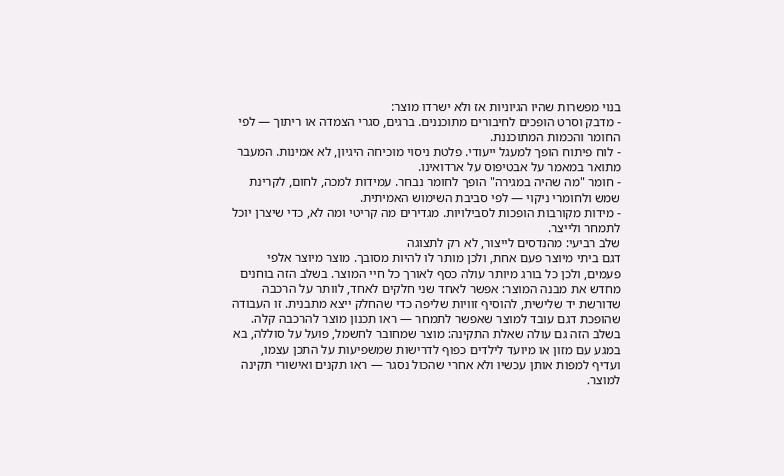בנוי מפשרות שהיו הגיוניות אז ולא ישרדו מוצר:
- מדבק וסרט הופכים לחיבורים מתוכננים. ברגים, סגרי הצמדה או ריתוך — לפי החומר והכמות המתוכננת.
- לוח פיתוח הופך למעגל ייעודי. פלטת ניסוי מוכיחה היגיון, לא אמינות. המעבר מתואר במאמר על אבטיפוס על ארדואינו.
- חומר "מה שהיה במגירה" הופך לחומר נבחר. עמידות למכה, לחום, לקרינת שמש ולחומרי ניקוי — לפי סביבת השימוש האמיתית.
- מידות מקורבות הופכות לסבילויות. מגדירים מה קריטי ומה לא, כדי שיצרן יוכל לתמחר ולייצר.
שלב רביעי: מהנדסים לייצור, לא רק לתצוגה
דגם ביתי מיוצר פעם אחת, ולכן מותר לו להיות מסובך. מוצר מיוצר אלפי פעמים, ולכן כל בורג מיותר עולה כסף לאורך כל חיי המוצר. בשלב הזה בוחנים מחדש את מבנה המוצר: אפשר לאחד שני חלקים לאחד, לוותר על הרכבה שדורשת יד שלישית, להוסיף זוויות שליפה כדי שהחלק ייצא מתבנית. זו העבודה שהופכת דגם עובד למוצר שאפשר לתמחר — ראו תכנון מוצר להרכבה קלה. בשלב הזה גם עולה שאלת התקינה: מוצר שמחובר לחשמל, פועל על סוללה, בא במגע עם מזון או מיועד לילדים כפוף לדרישות שמשפיעות על התכן עצמו, ועדיף למפות אותן עכשיו ולא אחרי שהכול נסגר — ראו תקנים ואישורי תקינה למוצר.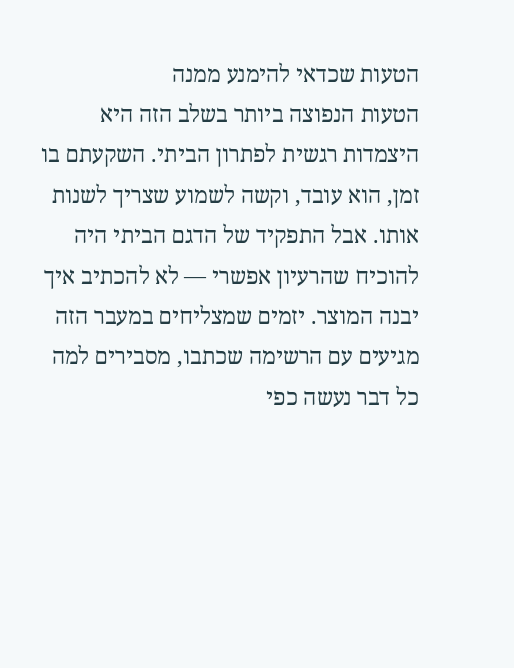הטעות שכדאי להימנע ממנה
הטעות הנפוצה ביותר בשלב הזה היא היצמדות רגשית לפתרון הביתי. השקעתם בו זמן, הוא עובד, וקשה לשמוע שצריך לשנות אותו. אבל התפקיד של הדגם הביתי היה להוכיח שהרעיון אפשרי — לא להכתיב איך יבנה המוצר. יזמים שמצליחים במעבר הזה מגיעים עם הרשימה שכתבו, מסבירים למה כל דבר נעשה כפי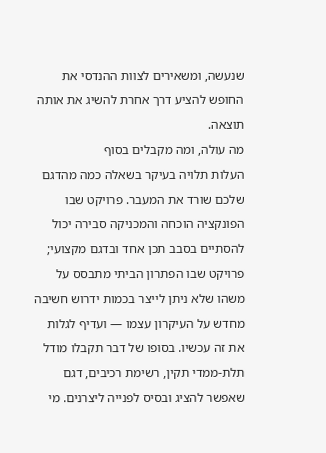שנעשה, ומשאירים לצוות ההנדסי את החופש להציע דרך אחרת להשיג את אותה תוצאה.
מה עולה, ומה מקבלים בסוף
העלות תלויה בעיקר בשאלה כמה מהדגם שלכם שורד את המעבר. פרויקט שבו הפונקציה הוכחה והמכניקה סבירה יכול להסתיים בסבב תכן אחד ובדגם מקצועי; פרויקט שבו הפתרון הביתי מתבסס על משהו שלא ניתן לייצר בכמות ידרוש חשיבה מחדש על העיקרון עצמו — ועדיף לגלות את זה עכשיו. בסופו של דבר תקבלו מודל תלת-ממדי תקין, רשימת רכיבים, דגם שאפשר להציג ובסיס לפנייה ליצרנים. מי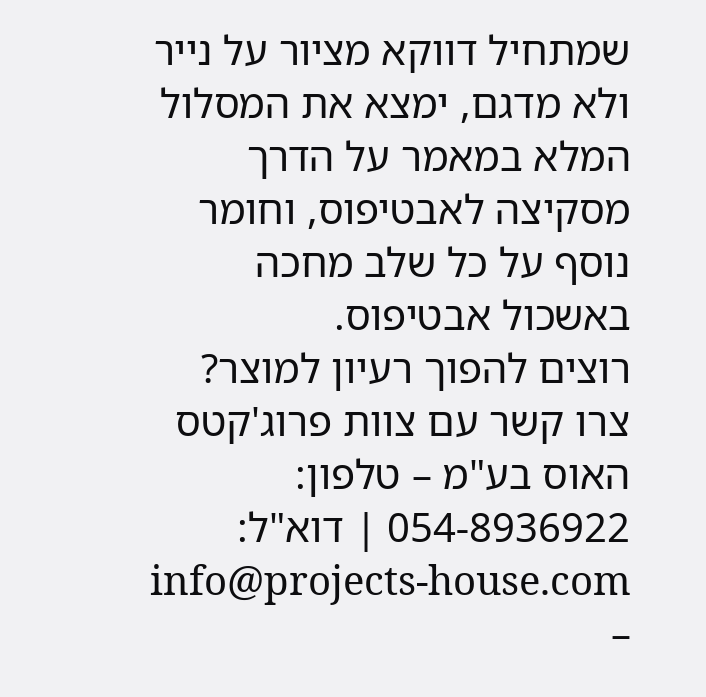שמתחיל דווקא מציור על נייר ולא מדגם, ימצא את המסלול המלא במאמר על הדרך מסקיצה לאבטיפוס, וחומר נוסף על כל שלב מחכה באשכול אבטיפוס.
רוצים להפוך רעיון למוצר? צרו קשר עם צוות פרוג'קטס האוס בע"מ – טלפון: 054-8936922 | דוא"ל: info@projects-house.com –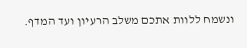ונשמח ללוות אתכם משלב הרעיון ועד המדף.